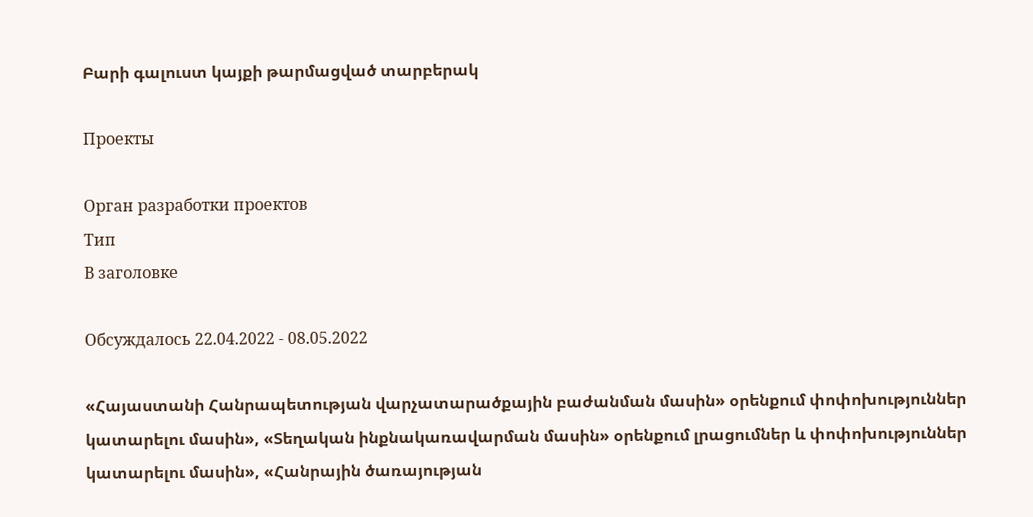Բարի գալուստ կայքի թարմացված տարբերակ

Проекты

Орган разработки проектов
Тип
В заголовке

Обсуждалось 22.04.2022 - 08.05.2022

«Հայաստանի Հանրապետության վարչատարածքային բաժանման մասին» օրենքում փոփոխություններ կատարելու մասին», «Տեղական ինքնակառավարման մասին» օրենքում լրացումներ և փոփոխություններ կատարելու մասին», «Հանրային ծառայության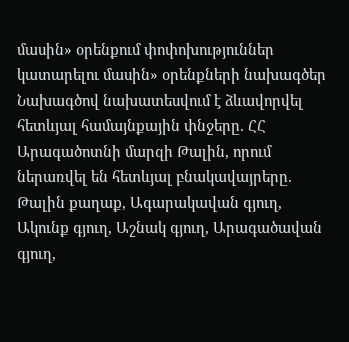մասին» օրենքում փոփոխություններ կատարելու մասին» օրենքների նախագծեր Նախագծով նախատեսվում է ձևավորվել հետևյալ համայնքային փնջերը. ՀՀ Արագածոտնի մարզի Թալին, որում ներառվել են հետևյալ բնակավայրերը. Թալին քաղաք, Ագարակավան գյուղ, Ակունք գյուղ, Աշնակ գյուղ, Արագածավան գյուղ,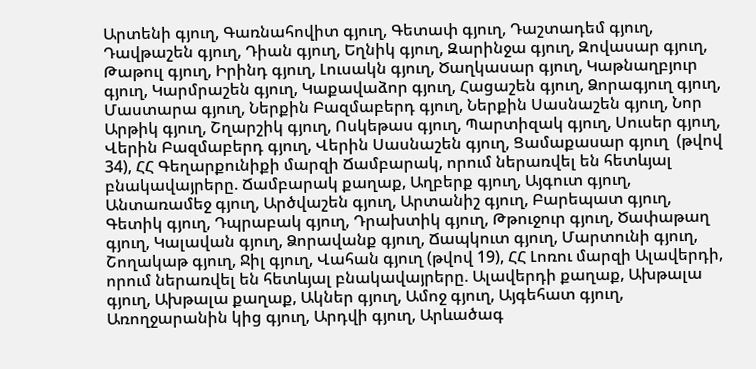Արտենի գյուղ, Գառնահովիտ գյուղ, Գետափ գյուղ, Դաշտադեմ գյուղ, Դավթաշեն գյուղ, Դիան գյուղ, Եղնիկ գյուղ, Զարինջա գյուղ, Զովասար գյուղ, Թաթուլ գյուղ, Իրինդ գյուղ, Լուսակն գյուղ, Ծաղկասար գյուղ, Կաթնաղբյուր գյուղ, Կարմրաշեն գյուղ, Կաքավաձոր գյուղ, Հացաշեն գյուղ, Ձորագյուղ գյուղ, Մաստարա գյուղ, Ներքին Բազմաբերդ գյուղ, Ներքին Սասնաշեն գյուղ, Նոր Արթիկ գյուղ, Շղարշիկ գյուղ, Ոսկեթաս գյուղ, Պարտիզակ գյուղ, Սուսեր գյուղ, Վերին Բազմաբերդ գյուղ, Վերին Սասնաշեն գյուղ, Ցամաքասար գյուղ  (թվով 34), ՀՀ Գեղարքունիքի մարզի Ճամբարակ, որում ներառվել են հետևյալ բնակավայրերը. Ճամբարակ քաղաք, Աղբերք գյուղ, Այգուտ գյուղ, Անտառամեջ գյուղ, Արծվաշեն գյուղ, Արտանիշ գյուղ, Բարեպատ գյուղ, Գետիկ գյուղ, Դպրաբակ գյուղ, Դրախտիկ գյուղ, Թթուջուր գյուղ, Ծափաթաղ գյուղ, Կալավան գյուղ, Ձորավանք գյուղ, Ճապկուտ գյուղ, Մարտունի գյուղ, Շողակաթ գյուղ, Ջիլ գյուղ, Վահան գյուղ (թվով 19), ՀՀ Լոռու մարզի Ալավերդի, որում ներառվել են հետևյալ բնակավայրերը. Ալավերդի քաղաք, Ախթալա գյուղ, Ախթալա քաղաք, Ակներ գյուղ, Ամոջ գյուղ, Այգեհատ գյուղ, Առողջարանին կից գյուղ, Արդվի գյուղ, Արևածագ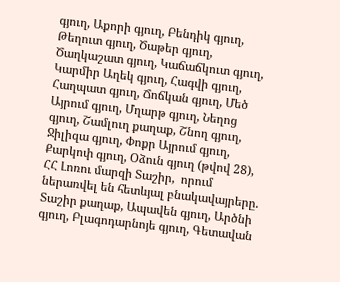գյուղ, Աքորի գյուղ, Բենդիկ գյուղ, Թեղուտ գյուղ, Ծաթեր գյուղ, Ծաղկաշատ գյուղ, Կաճաճկուտ գյուղ, Կարմիր Աղեկ գյուղ, Հագվի գյուղ, Հաղպատ գյուղ, Ճոճկան գյուղ, Մեծ Այրում գյուղ, Մղարթ գյուղ, Նեղոց գյուղ, Շամլուղ քաղաք, Շնող գյուղ, Ջիլիզա գյուղ, Փոքր Այրում գյուղ, Քարկոփ գյուղ, Օձուն գյուղ (թվով 28),           ՀՀ Լոռու մարզի Տաշիր,  որում ներառվել են հետևյալ բնակավայրերը. Տաշիր քաղաք, Ապավեն գյուղ, Արծնի գյուղ, Բլագոդարնոյե գյուղ, Գետավան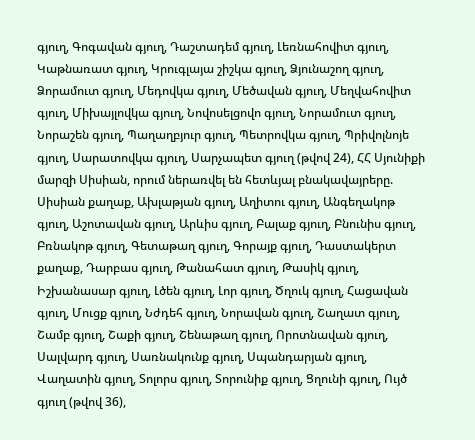գյուղ, Գոգավան գյուղ, Դաշտադեմ գյուղ, Լեռնահովիտ գյուղ, Կաթնառատ գյուղ, Կրուգլայա շիշկա գյուղ, Ձյունաշող գյուղ, Ձորամուտ գյուղ, Մեդովկա գյուղ, Մեծավան գյուղ, Մեղվահովիտ գյուղ, Միխայլովկա գյուղ, Նովոսելցովո գյուղ, Նորամուտ գյուղ, Նորաշեն գյուղ, Պաղաղբյուր գյուղ, Պետրովկա գյուղ, Պրիվոլնոյե գյուղ, Սարատովկա գյուղ, Սարչապետ գյուղ (թվով 24), ՀՀ Սյունիքի մարզի Սիսիան, որում ներառվել են հետևյալ բնակավայրերը. Սիսիան քաղաք, Ախլաթյան գյուղ, Աղիտու գյուղ, Անգեղակոթ գյուղ, Աշոտավան գյուղ, Արևիս գյուղ, Բալաք գյուղ, Բնունիս գյուղ, Բռնակոթ գյուղ, Գետաթաղ գյուղ, Գորայք գյուղ, Դաստակերտ քաղաք, Դարբաս գյուղ, Թանահատ գյուղ, Թասիկ գյուղ, Իշխանասար գյուղ, Լծեն գյուղ, Լոր գյուղ, Ծղուկ գյուղ, Հացավան գյուղ, Մուցք գյուղ, Նժդեհ գյուղ, Նորավան գյուղ, Շաղատ գյուղ, Շամբ գյուղ, Շաքի գյուղ, Շենաթաղ գյուղ, Որոտնավան գյուղ, Սալվարդ գյուղ, Սառնակունք գյուղ, Սպանդարյան գյուղ, Վաղատին գյուղ, Տոլորս գյուղ, Տորունիք գյուղ, Ցղունի գյուղ, Ույծ գյուղ (թվով 36),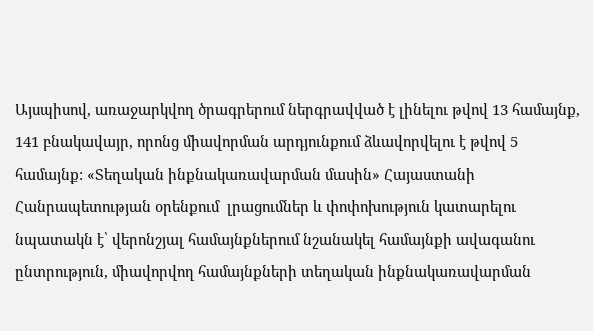Այսպիսով, առաջարկվող ծրագրերում ներգրավված է լինելու թվով 13 համայնք, 141 բնակավայր, որոնց միավորման արդյունքում ձևավորվելու է թվով 5 համայնք: «Տեղական ինքնակառավարման մասին» Հայաստանի Հանրապետության օրենքում  լրացումներ և փոփոխություն կատարելու նպատակն է՝ վերոնշյալ համայնքներում նշանակել համայնքի ավագանու ընտրություն, միավորվող համայնքների տեղական ինքնակառավարման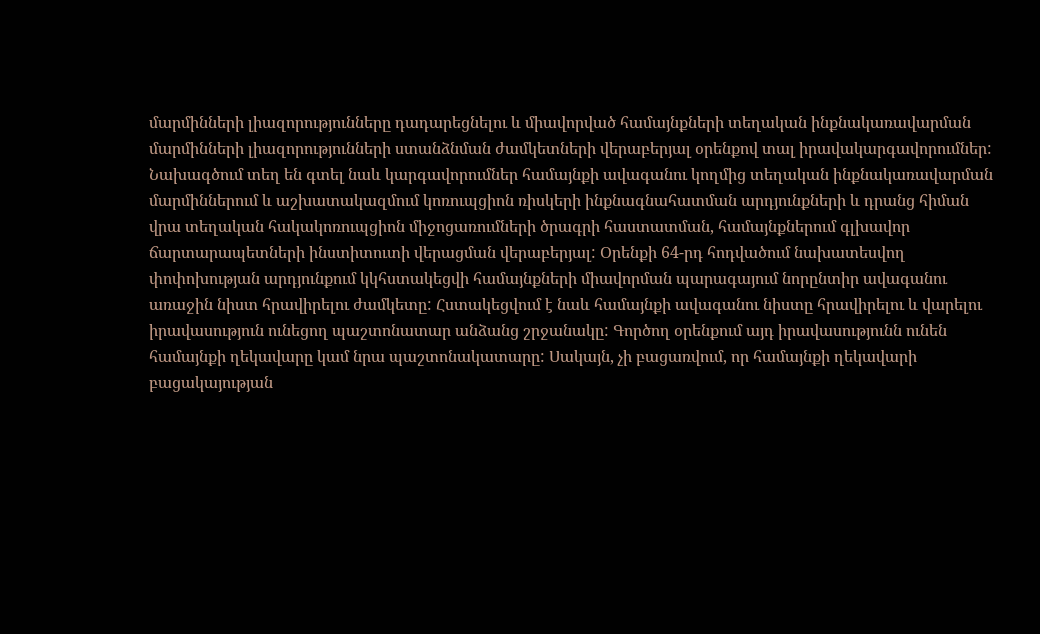մարմինների լիազորությունները դադարեցնելու և միավորված համայնքների տեղական ինքնակառավարման մարմինների լիազորությունների ստանձնման ժամկետների վերաբերյալ օրենքով տալ իրավակարգավորումներ: Նախագծում տեղ են գտել նաև կարգավորումներ համայնքի ավագանու կողմից տեղական ինքնակառավարման մարմիններում և աշխատակազմում կոռուպցիոն ռիսկերի ինքնագնահատման արդյունքների և դրանց հիման վրա տեղական հակակոռուպցիոն միջոցառումների ծրագրի հաստատման, համայնքներում գլխավոր ճարտարապետների ինստիտուտի վերացման վերաբերյալ: Օրենքի 64-րդ հոդվածում նախատեսվող փոփոխության արդյունքում կկհստակեցվի համայնքների միավորման պարագայում նորընտիր ավագանու առաջին նիստ հրավիրելու ժամկետը: Հստակեցվում է նաև համայնքի ավագանու նիստը հրավիրելու և վարելու իրավասություն ունեցող պաշտոնատար անձանց շրջանակը: Գործող օրենքում այդ իրավասությունն ունեն համայնքի ղեկավարը կամ նրա պաշտոնակատարը: Սակայն, չի բացառվում, որ համայնքի ղեկավարի բացակայության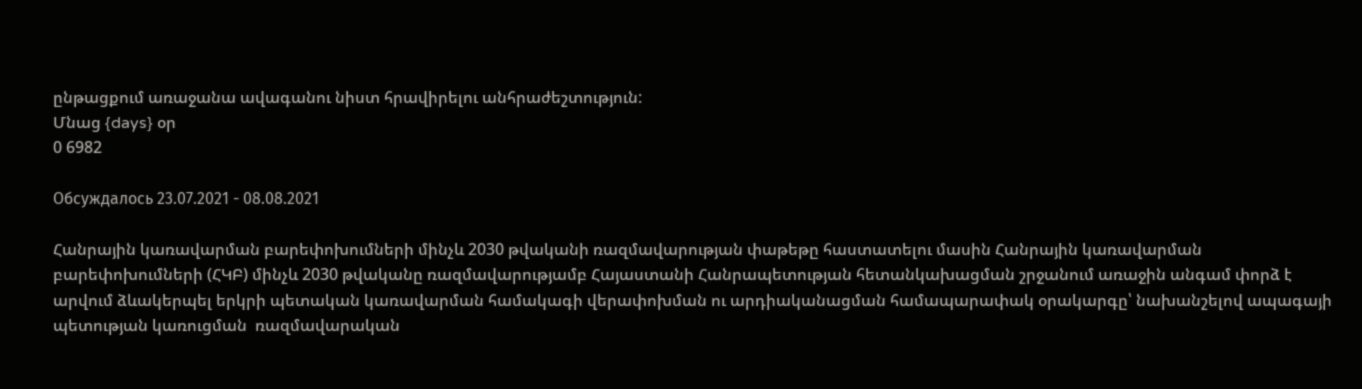ընթացքում առաջանա ավագանու նիստ հրավիրելու անհրաժեշտություն:
Մնաց {days} օր
0 6982

Обсуждалось 23.07.2021 - 08.08.2021

Հանրային կառավարման բարեփոխումների մինչև 2030 թվականի ռազմավարության փաթեթը հաստատելու մասին Հանրային կառավարման բարեփոխումների (ՀԿԲ) մինչև 2030 թվականը ռազմավարությամբ Հայաստանի Հանրապետության հետանկախացման շրջանում առաջին անգամ փորձ է արվում ձևակերպել երկրի պետական կառավարման համակագի վերափոխման ու արդիականացման համապարափակ օրակարգը՝ նախանշելով ապագայի պետության կառուցման  ռազմավարական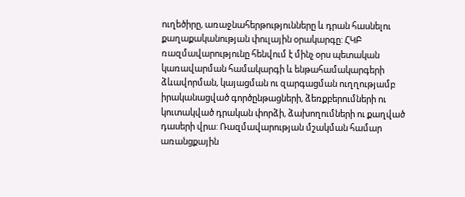ուղեծիրը, առաջնահերթությունները և դրան հասնելու քաղաքականության փուլային օրակարգը: ՀԿԲ ռազմավարությունը հենվում է մինչ օրս պետական կառավարման համակարգի և ենթահամակարգերի ձևավորման, կայացման ու զարգացման ուղղությամբ իրականացված գործընթացների, ձեռքբերումների ու կուտակված դրական փորձի, ձախողումների ու քաղված դասերի վրա: Ռազմավարության մշակման համար առանցքային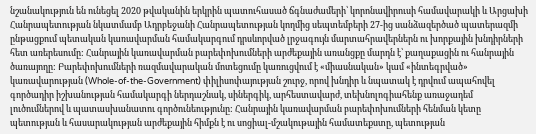նշանակություն են ունեցել 2020 թվականին երկրին պատուհասած ճգնաժամերի՝ կորոնավիրուսի համավարակի և Արցախի Հանրապետության նկատմամբ Ադրբեջանի Հանրապետության կողմից սեպտեմբերի 27-ից սանձազերծած պատերազմի ընթացքում պետական կառավարման համակարգում դրսևորված լրջագույն մարտահրավերներն ու խորքային խնդիրների հետ առերեսումը: Հանրային կառավարման բարեփոխումների արժեքային առանցքը մարդն է՝ քաղաքացին ու հանրային ծառայողը: Բարեփոխումների ռազմավարական մոտեցումը կառուցվում է «միասնական» կամ «ինտեգրված» կառավարության (Whole-of-the-Government) փիլիսոփայության շուրջ, որով խնդիր և նպատակ է դրվում ապահովել գործադիր իշխանության համակարգի ներդաշնակ, սիներգիկ, արհեստավարժ, տեխնոլոգիահենք առաջադեմ լուծումներով և պատասխանատու գործունեությունը: Հանրային կառավարման բարեփոխումների հենման կետը պետության և հասարակության արժեքային հիմքն է ու սոցիալ-մշակութային համատեքստը, պետության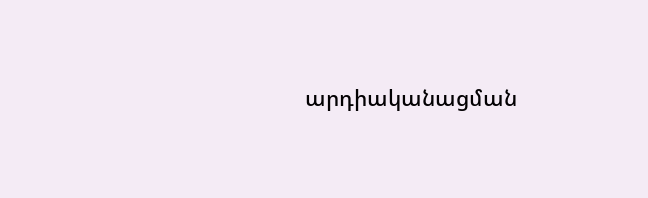արդիականացման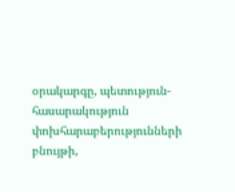օրակարգը, պետություն-հասարակություն փոխհարաբերությունների բնույթի,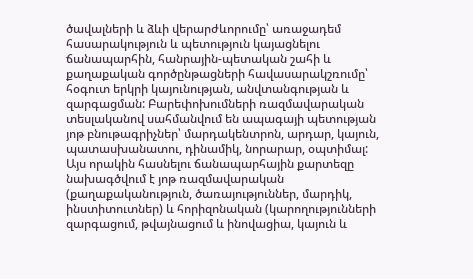ծավալների և ձևի վերարժևորումը՝ առաջադեմ հասարակություն և պետություն կայացնելու ճանապարհին, հանրային-պետական շահի և քաղաքական գործընթացների հավասարակշռումը՝ հօգուտ երկրի կայունության, անվտանգության և զարգացման: Բարեփոխումների ռազմավարական տեսլականով սահմանվում են ապագայի պետության յոթ բնութագրիչներ՝ մարդակենտրոն, արդար, կայուն, պատասխանատու, դինամիկ, նորարար, օպտիմալ: Այս որակին հասնելու ճանապարհային քարտեզը նախագծվում է յոթ ռազմավարական (քաղաքականություն, ծառայություններ, մարդիկ, ինստիտուտներ) և հորիզոնական (կարողությունների զարգացում, թվայնացում և ինովացիա, կայուն և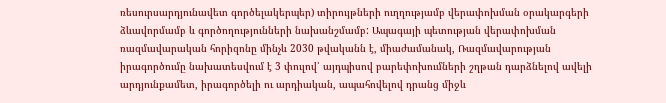ռեսուրսարդյունավետ գործելակերպեր) տիրույթների ուղղությամբ վերափոխման օրակարգերի ձևավորմամբ և գործողությունների նախանշմամբ: Ապագայի պետության վերափոխման ռազմավարական հորիզոնը մինչև 2030 թվականն է, միաժամանակ, Ռազմավարության իրագործումը նախատեսվում է 3 փուլով՝ այդպիսով բարեփոխումների շղթան դարձնելով ավելի արդյունքամետ, իրագործելի ու արդիական, ապահովելով դրանց միջև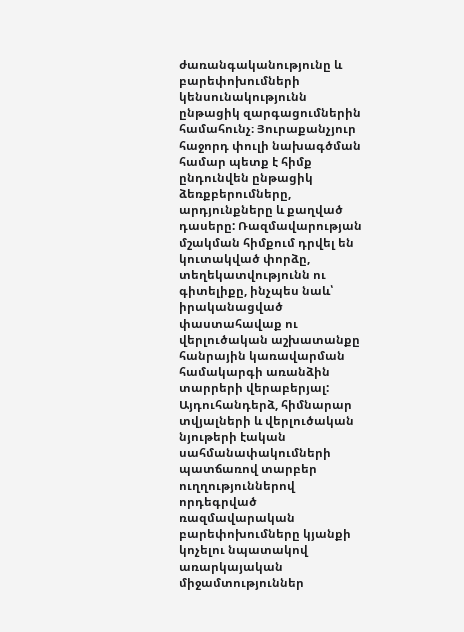ժառանգականությունը և բարեփոխումների կենսունակությունն ընթացիկ զարգացումներին համահունչ։ Յուրաքանչյուր հաջորդ փուլի նախագծման համար պետք է հիմք ընդունվեն ընթացիկ ձեռքբերումները, արդյունքները և քաղված դասերը: Ռազմավարության մշակման հիմքում դրվել են կուտակված փորձը, տեղեկատվությունն ու գիտելիքը, ինչպես նաև՝ իրականացված փաստահավաք ու վերլուծական աշխատանքը հանրային կառավարման համակարգի առանձին տարրերի վերաբերյալ: Այդուհանդերձ, հիմնարար տվյալների և վերլուծական նյութերի էական սահմանափակումների պատճառով տարբեր ուղղություններով որդեգրված ռազմավարական բարեփոխումները կյանքի կոչելու նպատակով առարկայական միջամտություններ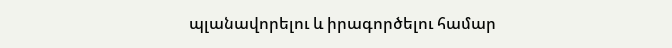պլանավորելու և իրագործելու համար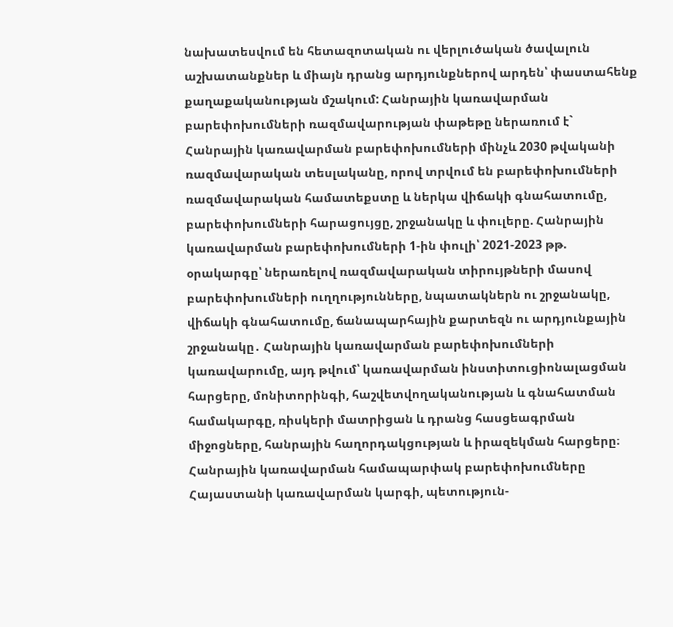նախատեսվում են հետազոտական ու վերլուծական ծավալուն աշխատանքներ և միայն դրանց արդյունքներով արդեն՝ փաստահենք քաղաքականության մշակում: Հանրային կառավարման բարեփոխումների ռազմավարության փաթեթը ներառում է` Հանրային կառավարման բարեփոխումների մինչև 2030 թվականի ռազմավարական տեսլականը, որով տրվում են բարեփոխումների ռազմավարական համատեքստը և ներկա վիճակի գնահատումը, բարեփոխումների հարացույցը, շրջանակը և փուլերը. Հանրային կառավարման բարեփոխումների 1-ին փուլի՝ 2021-2023 թթ. օրակարգը՝ ներառելով ռազմավարական տիրույթների մասով բարեփոխումների ուղղությունները, նպատակներն ու շրջանակը, վիճակի գնահատումը, ճանապարհային քարտեզն ու արդյունքային շրջանակը․ Հանրային կառավարման բարեփոխումների կառավարումը, այդ թվում՝ կառավարման ինստիտուցիոնալացման հարցերը, մոնիտորինգի, հաշվետվողականության և գնահատման համակարգը, ռիսկերի մատրիցան և դրանց հասցեագրման միջոցները, հանրային հաղորդակցության և իրազեկման հարցերը։ Հանրային կառավարման համապարփակ բարեփոխումները Հայաստանի կառավարման կարգի, պետություն-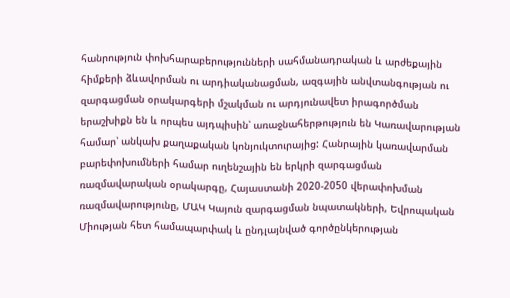հանրություն փոխհարաբերությունների սահմանադրական և արժեքային հիմքերի ձևավորման ու արդիականացման, ազգային անվտանգության ու զարգացման օրակարգերի մշակման ու արդյունավետ իրագործման երաշխիքն են և որպես այդպիսին՝ առաջնահերթություն են Կառավարության համար՝ անկախ քաղաքական կոնյուկտուրայից: Հանրային կառավարման բարեփոխումների համար ուղենշային են երկրի զարգացման ռազմավարական օրակարգը, Հայաստանի 2020-2050 վերափոխման ռազմավարությունը, ՄԱԿ Կայուն զարգացման նպատակների, Եվրոպական Միության հետ համապարփակ և ընդլայնված գործընկերության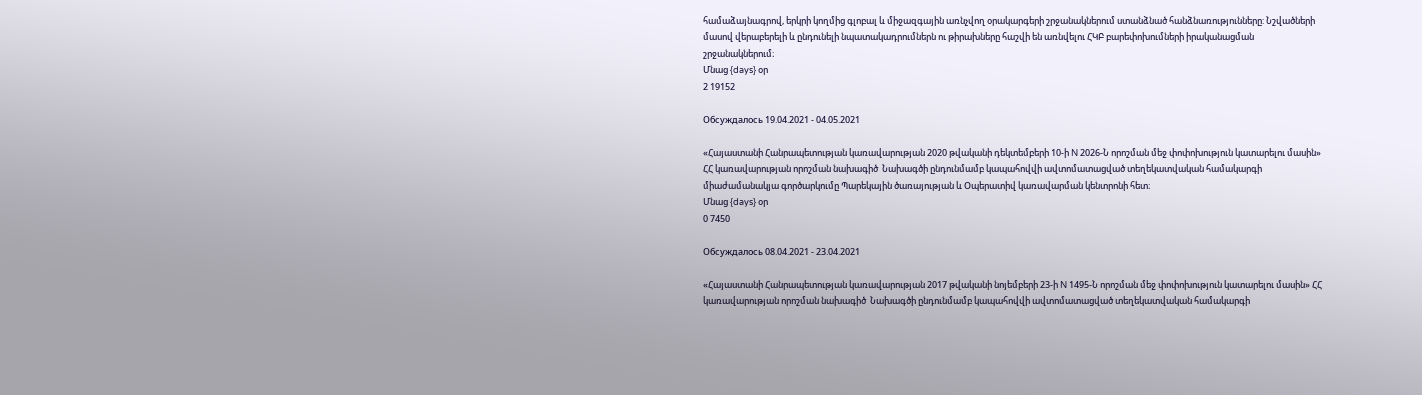համաձայնագրով, երկրի կողմից գլոբալ և միջազգային առնչվող օրակարգերի շրջանակներում ստանձնած հանձնառությունները: Նշվածների մասով վերաբերելի և ընդունելի նպատակադրումներն ու թիրախները հաշվի են առնվելու ՀԿԲ բարեփոխումների իրականացման շրջանակներում։
Մնաց {days} օր
2 19152

Обсуждалось 19.04.2021 - 04.05.2021

«Հայաստանի Հանրապետության կառավարության 2020 թվականի դեկտեմբերի 10-ի N 2026-Ն որոշման մեջ փոփոխություն կատարելու մասին» ՀՀ կառավարության որոշման նախագիծ  Նախագծի ընդունմամբ կապահովվի ավտոմատացված տեղեկատվական համակարգի  միաժամանակյա գործարկումը Պարեկային ծառայության և Օպերատիվ կառավարման կենտրոնի հետ։
Մնաց {days} օր
0 7450

Обсуждалось 08.04.2021 - 23.04.2021

«Հայաստանի Հանրապետության կառավարության 2017 թվականի նոյեմբերի 23-ի N 1495-Ն որոշման մեջ փոփոխություն կատարելու մասին» ՀՀ կառավարության որոշման նախագիծ  Նախագծի ընդունմամբ կապահովվի ավտոմատացված տեղեկատվական համակարգի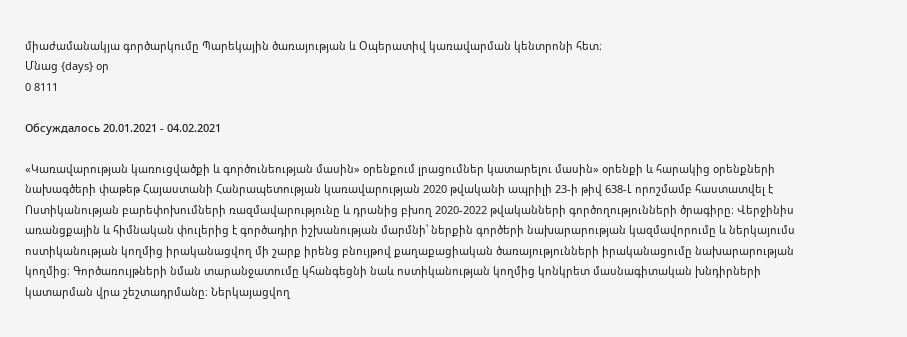միաժամանակյա գործարկումը Պարեկային ծառայության և Օպերատիվ կառավարման կենտրոնի հետ։
Մնաց {days} օր
0 8111

Обсуждалось 20.01.2021 - 04.02.2021

«Կառավարության կառուցվածքի և գործունեության մասին» օրենքում լրացումներ կատարելու մասին» օրենքի և հարակից օրենքների նախագծերի փաթեթ Հայաստանի Հանրապետության կառավարության 2020 թվականի ապրիլի 23-ի թիվ 638-Լ որոշմամբ հաստատվել է Ոստիկանության բարեփոխումների ռազմավարությունը և դրանից բխող 2020-2022 թվականների գործողությունների ծրագիրը։ Վերջինիս առանցքային և հիմնական փուլերից է գործադիր իշխանության մարմնի՝ ներքին գործերի նախարարության կազմավորումը և ներկայումս ոստիկանության կողմից իրականացվող մի շարք իրենց բնույթով քաղաքացիական ծառայությունների իրականացումը նախարարության կողմից։ Գործառույթների նման տարանջատումը կհանգեցնի նաև ոստիկանության կողմից կոնկրետ մասնագիտական խնդիրների կատարման վրա շեշտադրմանը։ Ներկայացվող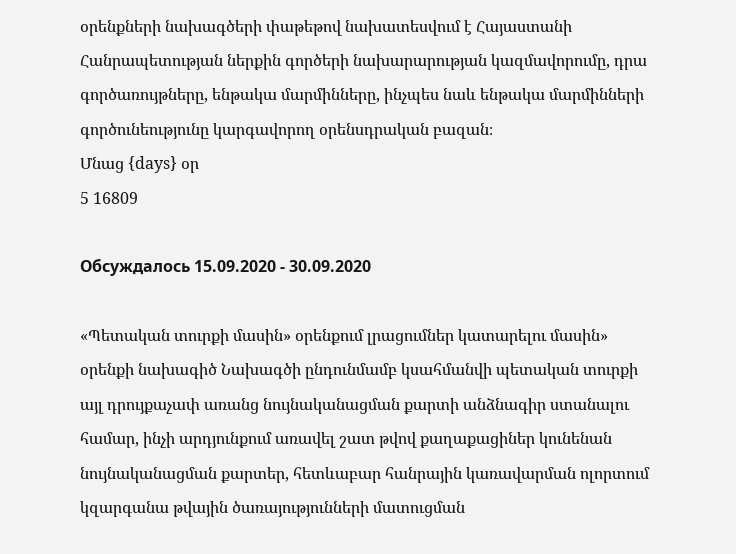օրենքների նախագծերի փաթեթով նախատեսվում է Հայաստանի Հանրապետության ներքին գործերի նախարարության կազմավորումը, դրա գործառույթները, ենթակա մարմինները, ինչպես նաև ենթակա մարմինների գործունեությունը կարգավորող օրենսդրական բազան։
Մնաց {days} օր
5 16809

Обсуждалось 15.09.2020 - 30.09.2020

«Պետական տուրքի մասին» օրենքում լրացումներ կատարելու մասին» օրենքի նախագիծ Նախագծի ընդունմամբ կսահմանվի պետական տուրքի այլ դրույքաչափ առանց նույնականացման քարտի անձնագիր ստանալու համար, ինչի արդյունքում առավել շատ թվով քաղաքացիներ կունենան նույնականացման քարտեր, հետևաբար հանրային կառավարման ոլորտում կզարգանա թվային ծառայությունների մատուցման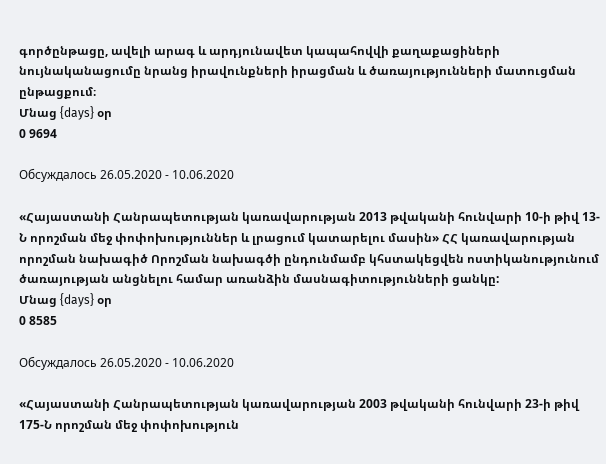գործընթացը, ավելի արագ և արդյունավետ կապահովվի քաղաքացիների նույնականացումը նրանց իրավունքների իրացման և ծառայությունների մատուցման ընթացքում։
Մնաց {days} օր
0 9694

Обсуждалось 26.05.2020 - 10.06.2020

«Հայաստանի Հանրապետության կառավարության 2013 թվականի հունվարի 10-ի թիվ 13-Ն որոշման մեջ փոփոխություններ և լրացում կատարելու մասին» ՀՀ կառավարության որոշման նախագիծ Որոշման նախագծի ընդունմամբ կհստակեցվեն ոստիկանությունում ծառայության անցնելու համար առանձին մասնագիտությունների ցանկը:
Մնաց {days} օր
0 8585

Обсуждалось 26.05.2020 - 10.06.2020

«Հայաստանի Հանրապետության կառավարության 2003 թվականի հունվարի 23-ի թիվ 175-Ն որոշման մեջ փոփոխություն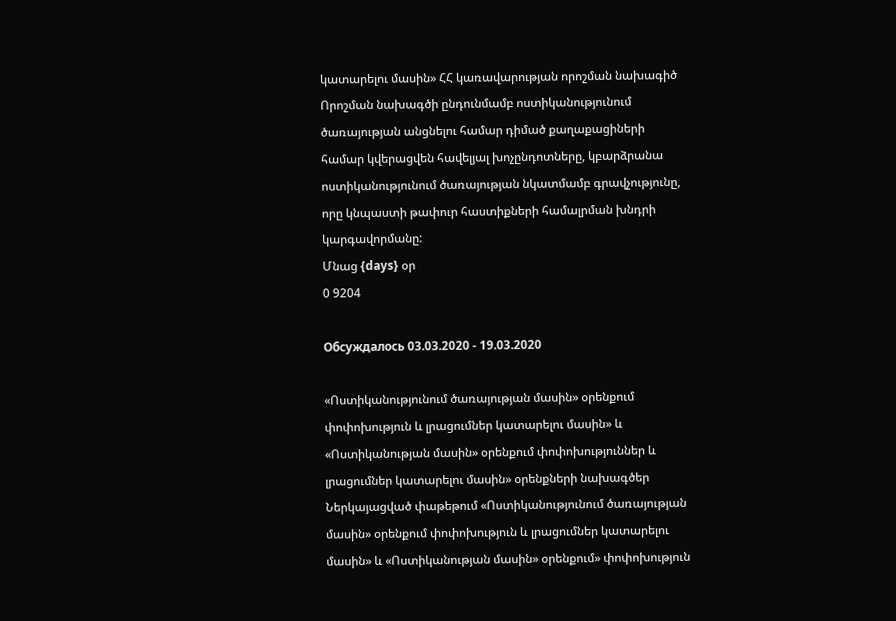կատարելու մասին» ՀՀ կառավարության որոշման նախագիծ Որոշման նախագծի ընդունմամբ ոստիկանությունում ծառայության անցնելու համար դիմած քաղաքացիների համար կվերացվեն հավելյալ խոչընդոտները, կբարձրանա ոստիկանությունում ծառայության նկատմամբ գրավչությունը, որը կնպաստի թափուր հաստիքների համալրման խնդրի կարգավորմանը:
Մնաց {days} օր
0 9204

Обсуждалось 03.03.2020 - 19.03.2020

«Ոստիկանությունում ծառայության մասին» օրենքում փոփոխություն և լրացումներ կատարելու մասին» և «Ոստիկանության մասին» օրենքում փոփոխություններ և լրացումներ կատարելու մասին» օրենքների նախագծեր Ներկայացված փաթեթում «Ոստիկանությունում ծառայության մասին» օրենքում փոփոխություն և լրացումներ կատարելու մասին» և «Ոստիկանության մասին» օրենքում» փոփոխություն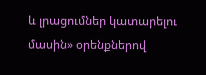և լրացումներ կատարելու մասին» օրենքներով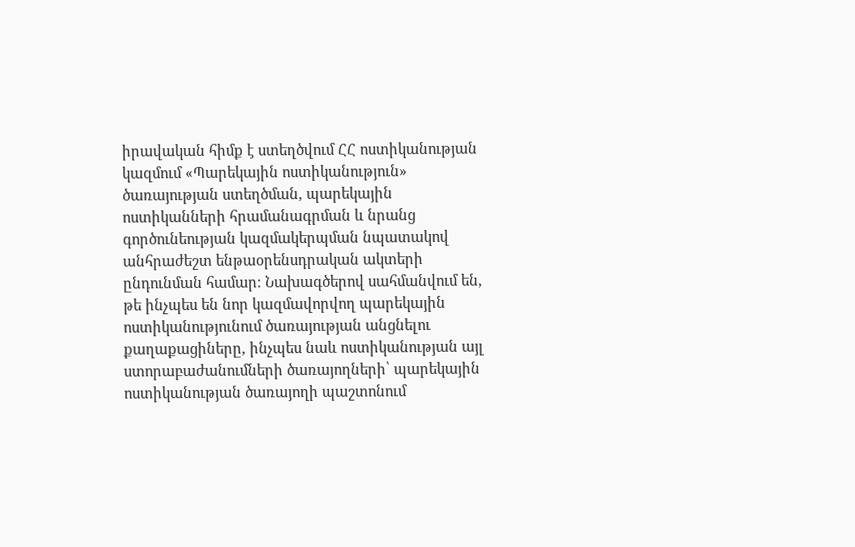իրավական հիմք է ստեղծվում ՀՀ ոստիկանության կազմում «Պարեկային ոստիկանություն» ծառայության ստեղծման, պարեկային ոստիկանների հրամանագրման և նրանց գործունեության կազմակերպման նպատակով անհրաժեշտ ենթաօրենսդրական ակտերի ընդունման համար։ Նախագծերով սահմանվում են, թե ինչպես են նոր կազմավորվող պարեկային ոստիկանությունում ծառայության անցնելու քաղաքացիները, ինչպես նաև ոստիկանության այլ ստորաբաժանումների ծառայողների՝ պարեկային ոստիկանության ծառայողի պաշտոնում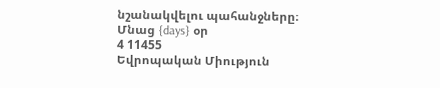նշանակվելու պահանջները։
Մնաց {days} օր
4 11455
Եվրոպական Միություն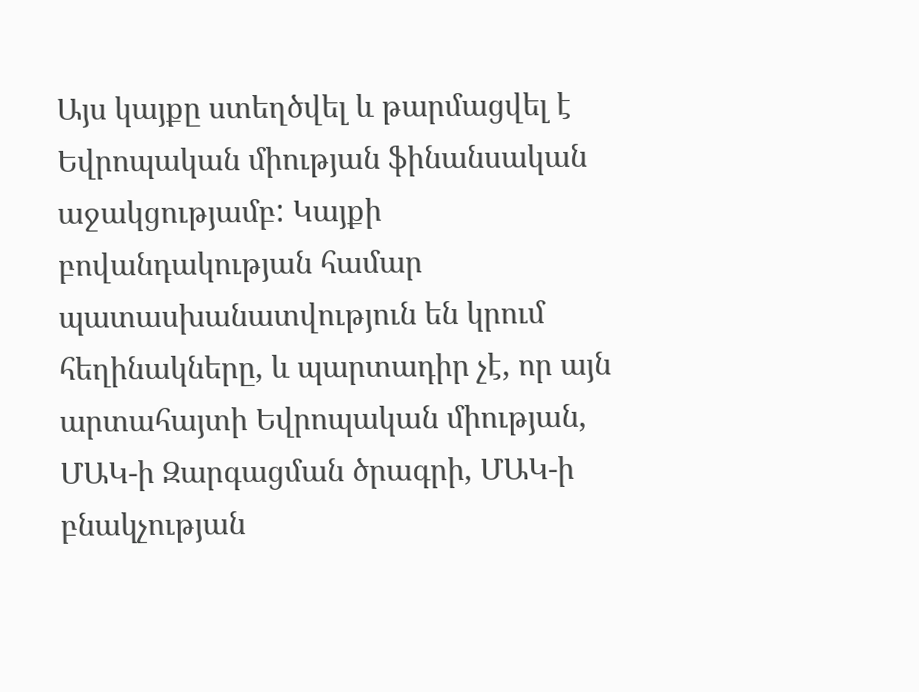Այս կայքը ստեղծվել և թարմացվել է Եվրոպական միության ֆինանսական աջակցությամբ: Կայքի բովանդակության համար պատասխանատվություն են կրում հեղինակները, և պարտադիր չէ, որ այն արտահայտի Եվրոպական միության, ՄԱԿ-ի Զարգացման ծրագրի, ՄԱԿ-ի բնակչության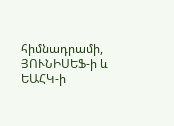հիմնադրամի, ՅՈՒՆԻՍԵՖ-ի և ԵԱՀԿ-ի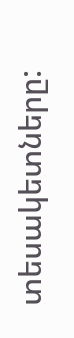տեսակետները: